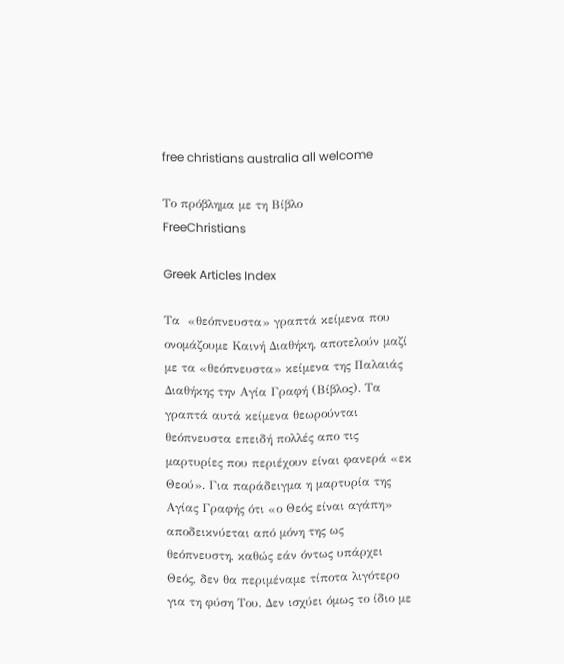free christians australia all welcome

Το πρόβλημα με τη Βίβλο
FreeChristians

Greek Articles Index

Τα  «θεόπνευστα» γραπτά κείμενα που ονομάζουμε Καινή Διαθήκη, αποτελούν μαζί με τα «θεόπνευστα» κείμενα της Παλαιάς Διαθήκης την Αγία Γραφή (Βίβλος). Τα γραπτά αυτά κείμενα θεωρούνται θεόπνευστα επειδή πολλές απο τις μαρτυρίες που περιέχουν είναι φανερά «εκ Θεού». Για παράδειγμα η μαρτυρία της Αγίας Γραφής ότι «ο Θεός είναι αγάπη» αποδεικνύεται από μόνη της ως θεόπνευστη, καθώς εάν όντως υπάρχει Θεός, δεν θα περιμέναμε τίποτα λιγότερο για τη φύση Του. Δεν ισχύει όμως το ίδιο με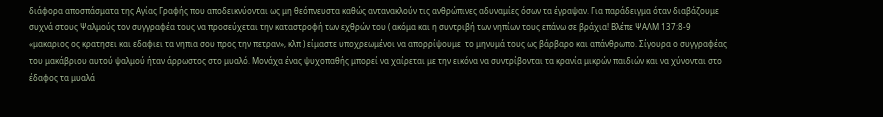διάφορα αποσπάσματα της Αγίας Γραφής που αποδεικνύονται ως μη θεόπνευστα καθώς αντανακλούν τις ανθρώπινες αδυναμίες όσων τα έγραψαν. Για παράδειγμα όταν διαβάζουμε συχνά στους Ψαλμούς τον συγγραφέα τους να προσεύχεται την καταστροφή των εχθρών του ( ακόμα και η συντριβή των νηπίων τους επάνω σε βράχια! Βλέπε ΨΑΛΜ 137:8-9 «μακαριος ος κρατησει και εδαφιει τα νηπια σου προς την πετραν», κλπ ) είμαστε υποχρεωμένοι να απορρίψουμε  το μηνυμά τους ως βάρβαρο και απάνθρωπο. Σίγουρα ο συγγραφέας του μακάβριου αυτού ψαλμού ήταν άρρωστος στο μυαλό. Μονάχα ένας ψυχοπαθής μπορεί να χαίρεται με την εικόνα να συντρίβονται τα κρανία μικρών παιδιών και να χύνονται στο έδαφος τα μυαλά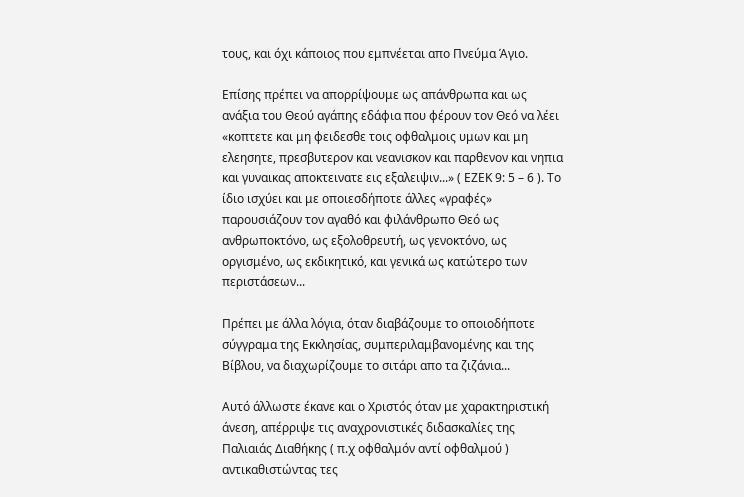τους, και όχι κάποιος που εμπνέεται απο Πνεύμα Άγιο.

Επίσης πρέπει να απορρίψουμε ως απάνθρωπα και ως ανάξια του Θεού αγάπης εδάφια που φέρουν τον Θεό να λέει «κοπτετε και μη φειδεσθε τοις οφθαλμοις υμων και μη ελεησητε, πρεσβυτερον και νεανισκον και παρθενον και νηπια και γυναικας αποκτεινατε εις εξαλειψιν...» ( ΕΖΕΚ 9: 5 – 6 ). Το ίδιο ισχύει και με οποιεσδήποτε άλλες «γραφές» παρουσιάζουν τον αγαθό και φιλάνθρωπο Θεό ως ανθρωποκτόνο, ως εξολοθρευτή, ως γενοκτόνο, ως οργισμένο, ως εκδικητικό, και γενικά ως κατώτερο των περιστάσεων...

Πρέπει με άλλα λόγια, όταν διαβάζουμε το οποιοδήποτε σύγγραμα της Εκκλησίας, συμπεριλαμβανομένης και της Βίβλου, να διαχωρίζουμε το σιτάρι απο τα ζιζάνια...

Αυτό άλλωστε έκανε και ο Χριστός όταν με χαρακτηριστική άνεση, απέρριψε τις αναχρονιστικές διδασκαλίες της Παλιαιάς Διαθήκης ( π.χ οφθαλμόν αντί οφθαλμού ) αντικαθιστώντας τες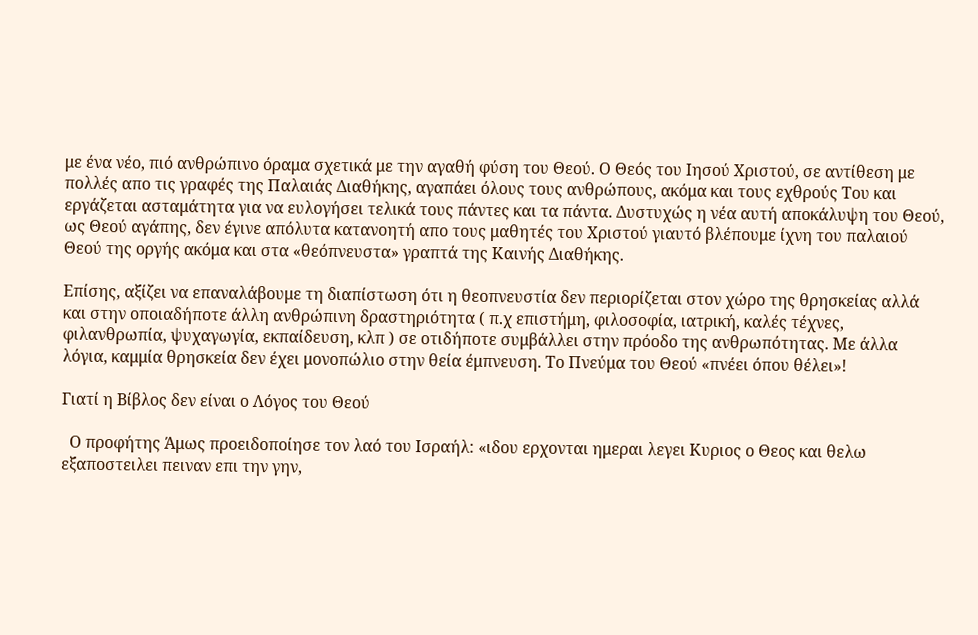με ένα νέο, πιό ανθρώπινο όραμα σχετικά με την αγαθή φύση του Θεού. Ο Θεός του Ιησού Χριστού, σε αντίθεση με πολλές απο τις γραφές της Παλαιάς Διαθήκης, αγαπάει όλους τους ανθρώπους, ακόμα και τους εχθρούς Του και εργάζεται ασταμάτητα για να ευλογήσει τελικά τους πάντες και τα πάντα. Δυστυχώς η νέα αυτή αποκάλυψη του Θεού, ως Θεού αγάπης, δεν έγινε απόλυτα κατανοητή απο τους μαθητές του Χριστού γιαυτό βλέπουμε ίχνη του παλαιού Θεού της οργής ακόμα και στα «θεόπνευστα» γραπτά της Καινής Διαθήκης.

Επίσης, αξίζει να επαναλάβουμε τη διαπίστωση ότι η θεοπνευστία δεν περιορίζεται στον χώρο της θρησκείας αλλά και στην οποιαδήποτε άλλη ανθρώπινη δραστηριότητα ( π.χ επιστήμη, φιλοσοφία, ιατρική, καλές τέχνες, φιλανθρωπία, ψυχαγωγία, εκπαίδευση, κλπ ) σε οτιδήποτε συμβάλλει στην πρόοδο της ανθρωπότητας. Με άλλα λόγια, καμμία θρησκεία δεν έχει μονοπώλιο στην θεία έμπνευση. Το Πνεύμα του Θεού «πνέει όπου θέλει»!

Γιατί η Βίβλος δεν είναι ο Λόγος του Θεού

  Ο προφήτης Άμως προειδοποίησε τον λαό του Ισραήλ: «ιδου ερχονται ημεραι λεγει Κυριος ο Θεος και θελω εξαποστειλει πειναν επι την γην,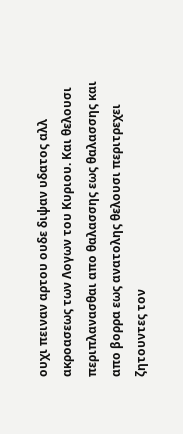ουχι πειναν αρτου ουδε διψαν υδατος αλλ ακροασεως των Λογων του Κυριου. Και θελουσι περιπλανασθαι απο θαλασσης εως θαλασσης και απο βορρα εως ανατολης θελουσι περιτρεχει ζητουντες τον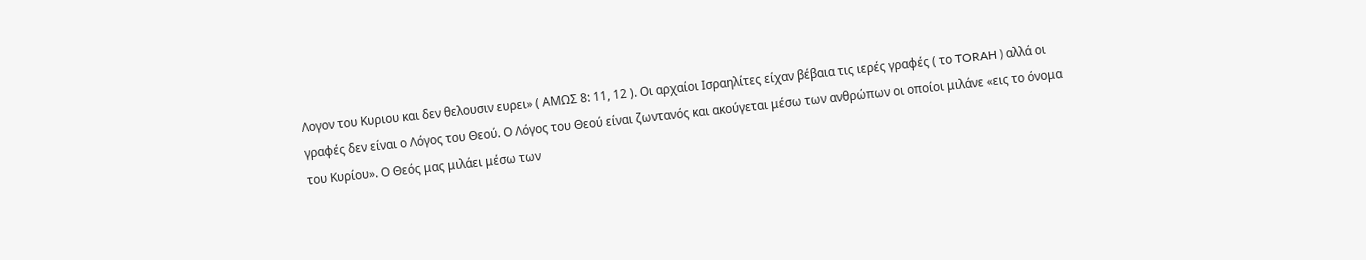Λογον του Κυριου και δεν θελουσιν ευρει» ( ΑΜΩΣ 8: 11, 12 ). Οι αρχαίοι Ισραηλίτες είχαν βέβαια τις ιερές γραφές ( το TORAH ) αλλά οι γραφές δεν είναι ο Λόγος του Θεού. Ο Λόγος του Θεού είναι ζωντανός και ακούγεται μέσω των ανθρώπων οι οποίοι μιλάνε «εις το όνομα του Κυρίου». Ο Θεός μας μιλάει μέσω των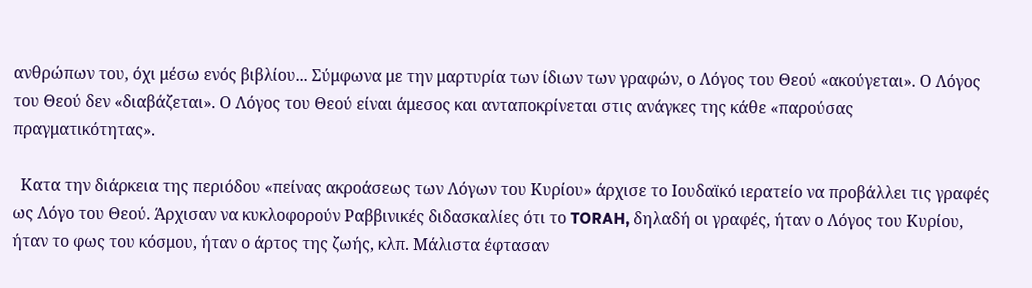ανθρώπων του, όχι μέσω ενός βιβλίου... Σύμφωνα με την μαρτυρία των ίδιων των γραφών, ο Λόγος του Θεού «ακούγεται». Ο Λόγος του Θεού δεν «διαβάζεται». Ο Λόγος του Θεού είναι άμεσος και ανταποκρίνεται στις ανάγκες της κάθε «παρούσας πραγματικότητας».

  Κατα την διάρκεια της περιόδου «πείνας ακροάσεως των Λόγων του Κυρίου» άρχισε το Ιουδαϊκό ιερατείο να προβάλλει τις γραφές ως Λόγο του Θεού. Άρχισαν να κυκλοφορούν Ραββινικές διδασκαλίες ότι το TORAH, δηλαδή οι γραφές, ήταν ο Λόγος του Κυρίου, ήταν το φως του κόσμου, ήταν ο άρτος της ζωής, κλπ. Μάλιστα έφτασαν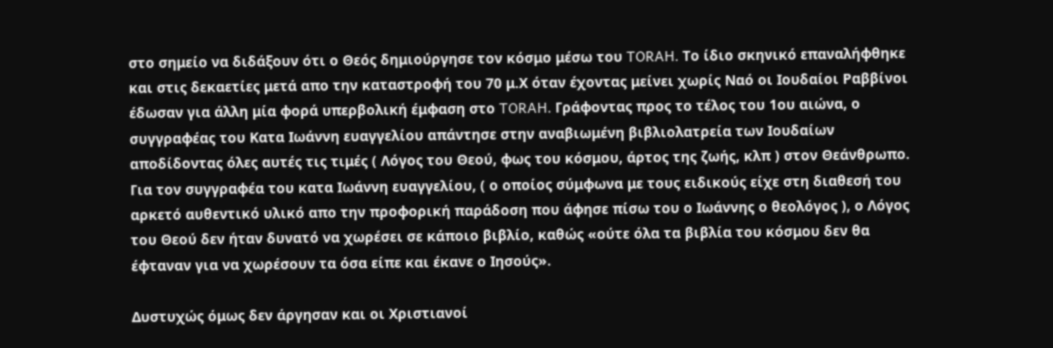στο σημείο να διδάξουν ότι ο Θεός δημιούργησε τον κόσμο μέσω του TORAH. Το ίδιο σκηνικό επαναλήφθηκε και στις δεκαετίες μετά απο την καταστροφή του 70 μ.Χ όταν έχοντας μείνει χωρίς Ναό οι Ιουδαίοι Ραββίνοι έδωσαν για άλλη μία φορά υπερβολική έμφαση στο TORAH. Γράφοντας προς το τέλος του 1ου αιώνα, ο συγγραφέας του Κατα Ιωάννη ευαγγελίου απάντησε στην αναβιωμένη βιβλιολατρεία των Ιουδαίων αποδίδοντας όλες αυτές τις τιμές ( Λόγος του Θεού, φως του κόσμου, άρτος της ζωής, κλπ ) στον Θεάνθρωπο. Για τον συγγραφέα του κατα Ιωάννη ευαγγελίου, ( ο οποίος σύμφωνα με τους ειδικούς είχε στη διαθεσή του αρκετό αυθεντικό υλικό απο την προφορική παράδοση που άφησε πίσω του ο Ιωάννης ο θεολόγος ), ο Λόγος του Θεού δεν ήταν δυνατό να χωρέσει σε κάποιο βιβλίο, καθώς «ούτε όλα τα βιβλία του κόσμου δεν θα έφταναν για να χωρέσουν τα όσα είπε και έκανε ο Ιησούς».

Δυστυχώς όμως δεν άργησαν και οι Χριστιανοί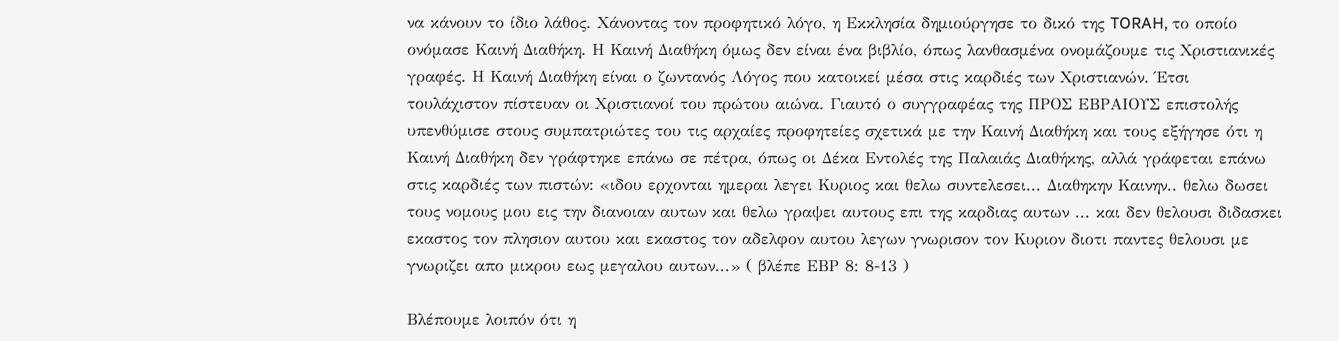να κάνουν το ίδιο λάθος. Χάνοντας τον προφητικό λόγο, η Εκκλησία δημιούργησε το δικό της TORAH, το οποίο ονόμασε Καινή Διαθήκη. Η Καινή Διαθήκη όμως δεν είναι ένα βιβλίο, όπως λανθασμένα ονομάζουμε τις Χριστιανικές γραφές. Η Καινή Διαθήκη είναι ο ζωντανός Λόγος που κατοικεί μέσα στις καρδιές των Χριστιανών. Έτσι τουλάχιστον πίστευαν οι Χριστιανοί του πρώτου αιώνα. Γιαυτό ο συγγραφέας της ΠΡΟΣ ΕΒΡΑΙΟΥΣ επιστολής υπενθύμισε στους συμπατριώτες του τις αρχαίες προφητείες σχετικά με την Καινή Διαθήκη και τους εξήγησε ότι η Καινή Διαθήκη δεν γράφτηκε επάνω σε πέτρα, όπως οι Δέκα Εντολές της Παλαιάς Διαθήκης, αλλά γράφεται επάνω στις καρδιές των πιστών: «ιδου ερχονται ημεραι λεγει Κυριος και θελω συντελεσει... Διαθηκην Καινην.. θελω δωσει τους νομους μου εις την διανοιαν αυτων και θελω γραψει αυτους επι της καρδιας αυτων ... και δεν θελουσι διδασκει εκαστος τον πλησιον αυτου και εκαστος τον αδελφον αυτου λεγων γνωρισον τον Κυριον διοτι παντες θελουσι με γνωριζει απο μικρου εως μεγαλου αυτων...» ( βλέπε ΕΒΡ 8: 8-13 )

Βλέπουμε λοιπόν ότι η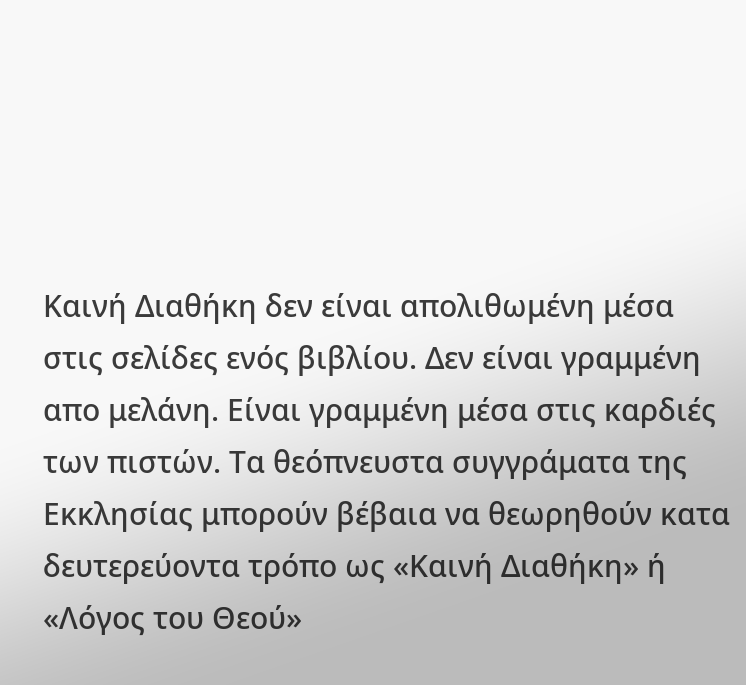Καινή Διαθήκη δεν είναι απολιθωμένη μέσα στις σελίδες ενός βιβλίου. Δεν είναι γραμμένη απο μελάνη. Είναι γραμμένη μέσα στις καρδιές των πιστών. Τα θεόπνευστα συγγράματα της Εκκλησίας μπορούν βέβαια να θεωρηθούν κατα δευτερεύοντα τρόπο ως «Καινή Διαθήκη» ή «Λόγος του Θεού»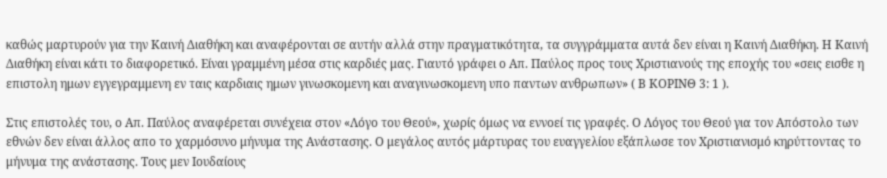καθώς μαρτυρούν για την Καινή Διαθήκη και αναφέρονται σε αυτήν αλλά στην πραγματικότητα, τα συγγράμματα αυτά δεν είναι η Καινή Διαθήκη. Η Καινή Διαθήκη είναι κάτι το διαφορετικό. Είναι γραμμένη μέσα στις καρδιές μας. Γιαυτό γράφει ο Απ. Παύλος προς τους Χριστιανούς της εποχής του «σεις εισθε η επιστολη ημων εγγεγραμμενη εν ταις καρδιαις ημων γινωσκομενη και αναγινωσκομενη υπο παντων ανθρωπων» ( Β ΚΟΡΙΝΘ 3: 1 ).

Στις επιστολές του, ο Απ. Παύλος αναφέρεται συνέχεια στον «Λόγο του Θεού», χωρίς όμως να εννοεί τις γραφές. Ο Λόγος του Θεού για τον Απόστολο των εθνών δεν είναι άλλος απο το χαρμόσυνο μήνυμα της Ανάστασης. Ο μεγάλος αυτός μάρτυρας του ευαγγελίου εξάπλωσε τον Χριστιανισμό κηρύττοντας το μήνυμα της ανάστασης. Τους μεν Ιουδαίους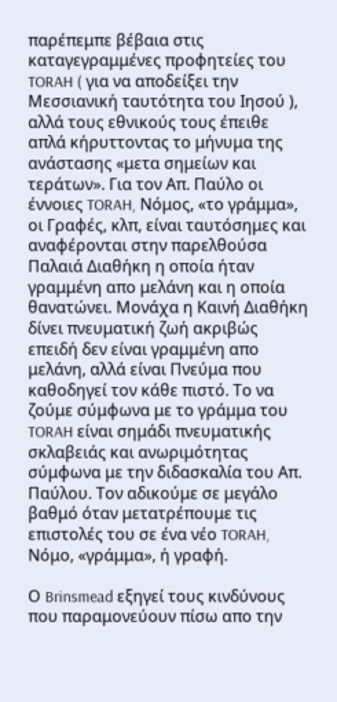παρέπεμπε βέβαια στις καταγεγραμμένες προφητείες του TORAH ( για να αποδείξει την Μεσσιανική ταυτότητα του Ιησού ), αλλά τους εθνικούς τους έπειθε απλά κήρυττοντας το μήνυμα της ανάστασης «μετα σημείων και τεράτων». Για τον Απ. Παύλο οι έννοιες TORAH, Νόμος, «το γράμμα», οι Γραφές, κλπ, είναι ταυτόσημες και αναφέρονται στην παρελθούσα Παλαιά Διαθήκη η οποία ήταν γραμμένη απο μελάνη και η οποία θανατώνει. Μονάχα η Καινή Διαθήκη δίνει πνευματική ζωή ακριβώς επειδή δεν είναι γραμμένη απο μελάνη, αλλά είναι Πνεύμα που καθοδηγεί τον κάθε πιστό. Το να ζούμε σύμφωνα με το γράμμα του TORAH είναι σημάδι πνευματικής σκλαβειάς και ανωριμότητας σύμφωνα με την διδασκαλία του Απ. Παύλου. Τον αδικούμε σε μεγάλο βαθμό όταν μετατρέπουμε τις επιστολές του σε ένα νέο TORAH, Νόμο, «γράμμα», ή γραφή.

Ο Brinsmead εξηγεί τους κινδύνους που παραμονεύουν πίσω απο την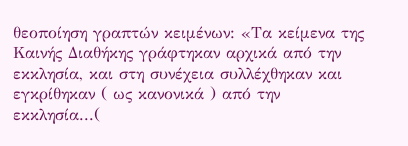θεοποίηση γραπτών κειμένων: «Τα κείμενα της Καινής Διαθήκης γράφτηκαν αρχικά από την εκκλησία, και στη συνέχεια συλλέχθηκαν και εγκρίθηκαν ( ως κανονικά ) από την εκκλησία...(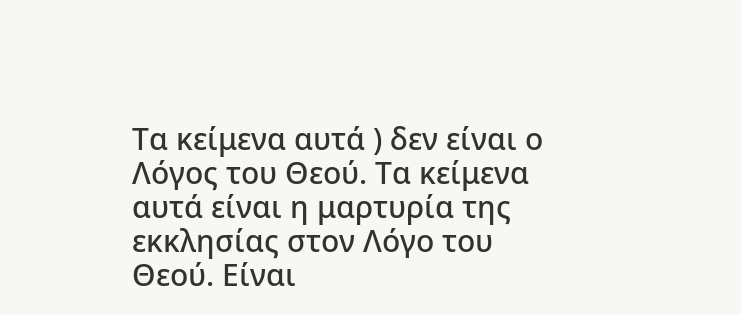Τα κείμενα αυτά ) δεν είναι ο Λόγος του Θεού. Τα κείμενα αυτά είναι η μαρτυρία της εκκλησίας στον Λόγο του Θεού. Είναι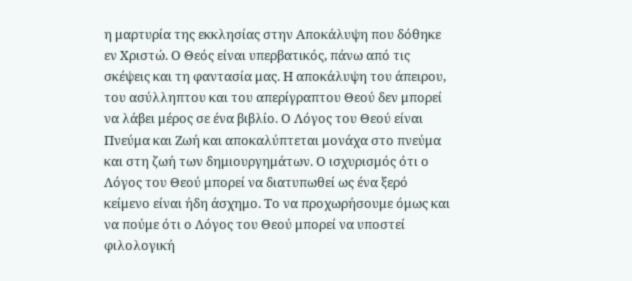η μαρτυρία της εκκλησίας στην Αποκάλυψη που δόθηκε εν Χριστώ. Ο Θεός είναι υπερβατικός, πάνω από τις σκέψεις και τη φαντασία μας. Η αποκάλυψη του άπειρου, του ασύλληπτου και του απερίγραπτου Θεού δεν μπορεί να λάβει μέρος σε ένα βιβλίο. Ο Λόγος του Θεού είναι Πνεύμα και Ζωή και αποκαλύπτεται μονάχα στο πνεύμα και στη ζωή των δημιουργημάτων. Ο ισχυρισμός ότι ο Λόγος του Θεού μπορεί να διατυπωθεί ως ένα ξερό κείμενο είναι ήδη άσχημο. Το να προχωρήσουμε όμως και να πούμε ότι ο Λόγος του Θεού μπορεί να υποστεί φιλολογική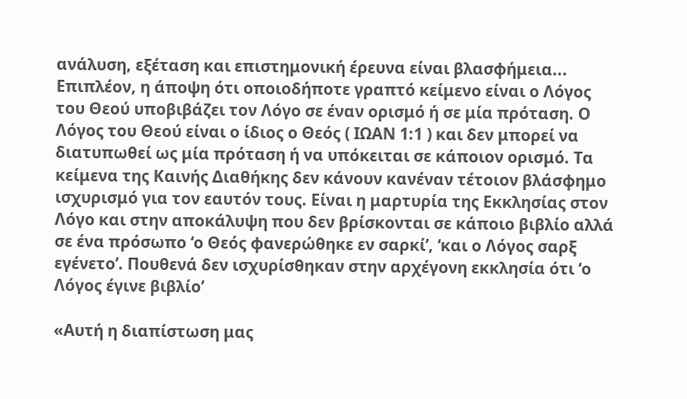ανάλυση, εξέταση και επιστημονική έρευνα είναι βλασφήμεια... Επιπλέον, η άποψη ότι οποιοδήποτε γραπτό κείμενο είναι ο Λόγος του Θεού υποβιβάζει τον Λόγο σε έναν ορισμό ή σε μία πρόταση. Ο Λόγος του Θεού είναι ο ίδιος ο Θεός ( ΙΩΑΝ 1:1 ) και δεν μπορεί να διατυπωθεί ως μία πρόταση ή να υπόκειται σε κάποιον ορισμό. Τα κείμενα της Καινής Διαθήκης δεν κάνουν κανέναν τέτοιον βλάσφημο ισχυρισμό για τον εαυτόν τους. Είναι η μαρτυρία της Εκκλησίας στον Λόγο και στην αποκάλυψη που δεν βρίσκονται σε κάποιο βιβλίο αλλά σε ένα πρόσωπο ‘ο Θεός φανερώθηκε εν σαρκί’, ‘και ο Λόγος σαρξ εγένετο’. Πουθενά δεν ισχυρίσθηκαν στην αρχέγονη εκκλησία ότι ‘ο Λόγος έγινε βιβλίο’

«Αυτή η διαπίστωση μας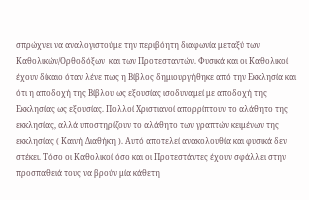σπρώχνει να αναλογιστούμε την περιβόητη διαφωνία μεταξύ των Καθολικών/Ορθοδόξων  και των Προτεσταντών. Φυσικά και οι Καθολικοί έχουν δίκαιο όταν λένε πως η Βίβλος δημιουργήθηκε από την Εκκλησία και ότι η αποδοχή της Βίβλου ως εξουσίας ισοδυναμεί με αποδοχή της Εκκλησίας ως εξουσίας. Πολλοί Χριστιανοί απορρίπτουν το αλάθητο της εκκλησίας, αλλά υποστηρίζουν το αλάθητο των γραπτών κειμένων της εκκλησίας ( Καινή Διαθήκη ). Αυτό αποτελεί ανακολουθία και φυσικά δεν στέκει. Τόσο οι Καθολικοί όσο και οι Προτεστάντες έχουν σφάλλει στην προσπαθειά τους να βρούν μία κάθετη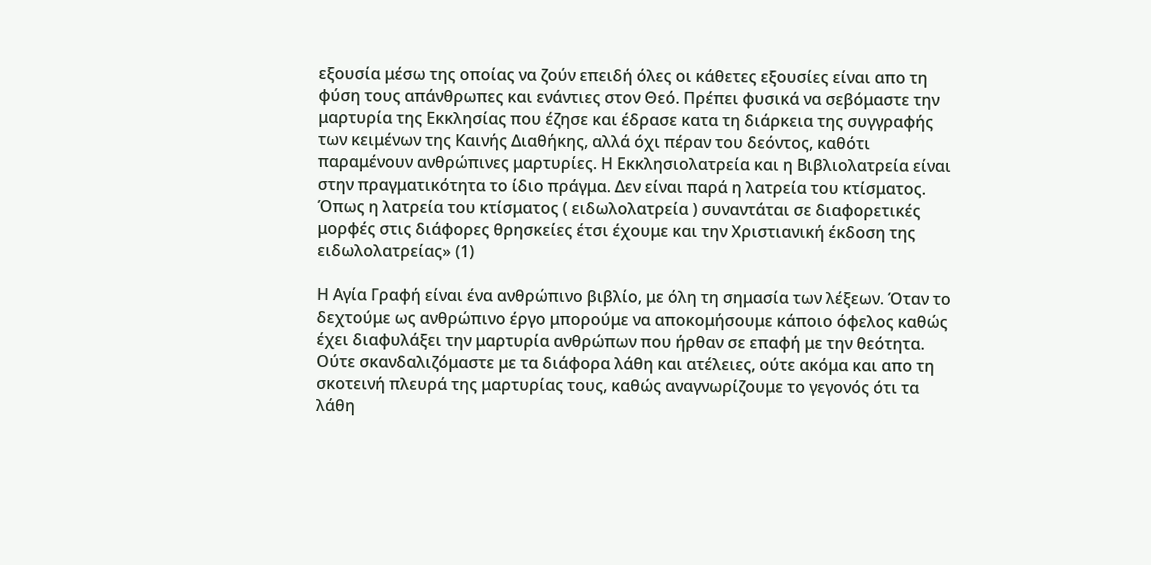εξουσία μέσω της οποίας να ζούν επειδή όλες οι κάθετες εξουσίες είναι απο τη φύση τους απάνθρωπες και ενάντιες στον Θεό. Πρέπει φυσικά να σεβόμαστε την μαρτυρία της Εκκλησίας που έζησε και έδρασε κατα τη διάρκεια της συγγραφής των κειμένων της Καινής Διαθήκης, αλλά όχι πέραν του δεόντος, καθότι παραμένουν ανθρώπινες μαρτυρίες. Η Εκκλησιολατρεία και η Βιβλιολατρεία είναι στην πραγματικότητα το ίδιο πράγμα. Δεν είναι παρά η λατρεία του κτίσματος. Όπως η λατρεία του κτίσματος ( ειδωλολατρεία ) συναντάται σε διαφορετικές μορφές στις διάφορες θρησκείες έτσι έχουμε και την Χριστιανική έκδοση της ειδωλολατρείας» (1)

Η Αγία Γραφή είναι ένα ανθρώπινο βιβλίο, με όλη τη σημασία των λέξεων. Όταν το δεχτούμε ως ανθρώπινο έργο μπορούμε να αποκομήσουμε κάποιο όφελος καθώς έχει διαφυλάξει την μαρτυρία ανθρώπων που ήρθαν σε επαφή με την θεότητα. Ούτε σκανδαλιζόμαστε με τα διάφορα λάθη και ατέλειες, ούτε ακόμα και απο τη σκοτεινή πλευρά της μαρτυρίας τους, καθώς αναγνωρίζουμε το γεγονός ότι τα λάθη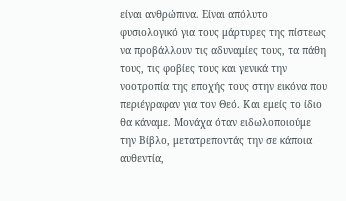είναι ανθρώπινα. Είναι απόλυτο φυσιολογικό για τους μάρτυρες της πίστεως να προβάλλουν τις αδυναμίες τους, τα πάθη τους, τις φοβίες τους και γενικά την νοοτροπία της εποχής τους στην εικόνα που περιέγραφαν για τον Θεό. Και εμείς το ίδιο θα κάναμε. Μονάχα όταν ειδωλοποιούμε την Βίβλο, μετατρεποντάς την σε κάποια αυθεντία,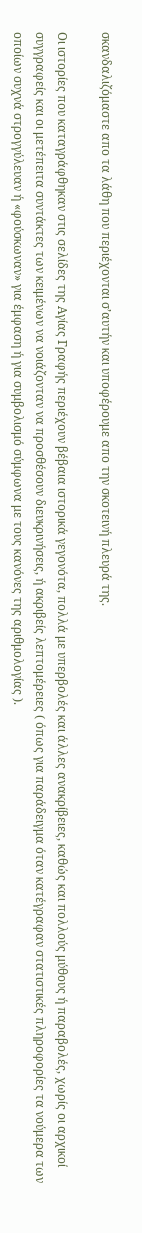σκανδαλιζόμαστε απο τα λάθη που περιέχονται σ’αυτήν και υποφέρουμε απο την σκοτεινή πλευρά της.

Οι ιστορίες που καταγράφθηκαν στις σελίδες της Αγίας Γραφής περιέχουν βέβαια ιστορικά γεγονότα, πολλά με υπερβολές και άλλες ανακρίβειες, καθώς και πολλούς μύθους ή παραβολές, χωρίς οι αρχικοί συγγραφείς και οι μετέπειτα συντάκτες των κειμένων να νοιάζονταν να προσθέσουν διευκρινήσεις, ή ακριβείς λεπτομέρειες ( όπως για παράδειγμα όταν κατέγραφαν στατιστικές πληροφορίες τα νούμερα των οποίων συχνά στρογγύλευαν ή «φούσκωναν» για έμφαση ή για συμβολισμό σύμφωνα με τους κανόνες της αριθμολογίας ).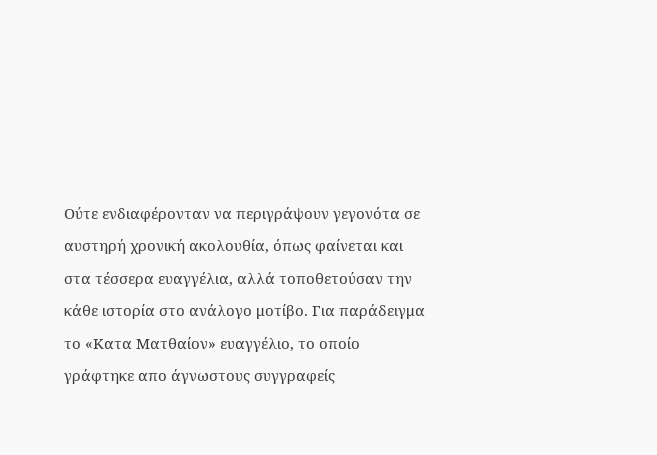Ούτε ενδιαφέρονταν να περιγράψουν γεγονότα σε αυστηρή χρονική ακολουθία, όπως φαίνεται και στα τέσσερα ευαγγέλια, αλλά τοποθετούσαν την κάθε ιστορία στο ανάλογο μοτίβο. Για παράδειγμα το «Κατα Ματθαίον» ευαγγέλιο, το οποίο γράφτηκε απο άγνωστους συγγραφείς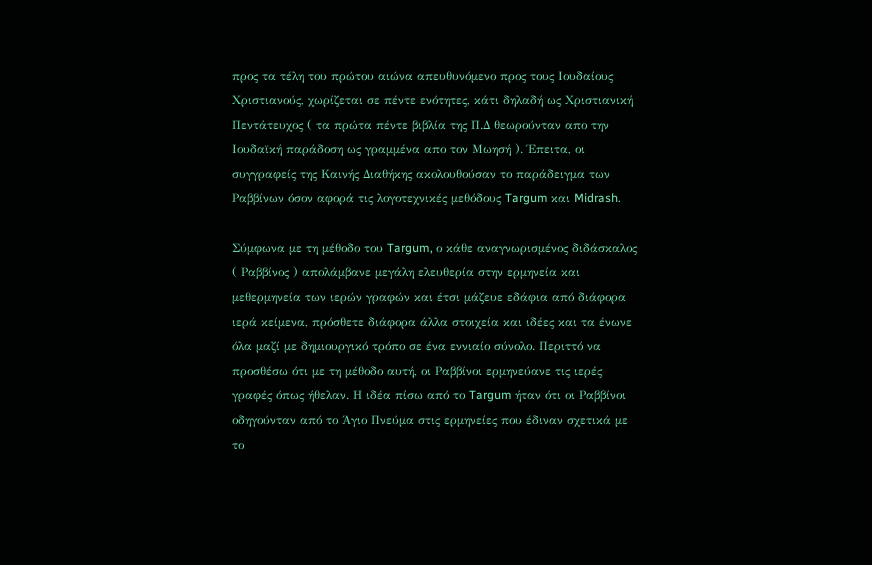προς τα τέλη του πρώτου αιώνα απευθυνόμενο προς τους Ιουδαίους Χριστιανούς, χωρίζεται σε πέντε ενότητες, κάτι δηλαδή ως Χριστιανική Πεντάτευχος ( τα πρώτα πέντε βιβλία της Π.Δ θεωρούνταν απο την Ιουδαϊκή παράδοση ως γραμμένα απο τον Μωησή ). Έπειτα, οι συγγραφείς της Καινής Διαθήκης ακολουθούσαν το παράδειγμα των Ραββίνων όσον αφορά τις λογοτεχνικές μεθόδους Targum και Midrash.

Σύμφωνα με τη μέθοδο του Targum, ο κάθε αναγνωρισμένος διδάσκαλος ( Ραββίνος ) απολάμβανε μεγάλη ελευθερία στην ερμηνεία και μεθερμηνεία των ιερών γραφών και έτσι μάζευε εδάφια από διάφορα ιερά κείμενα, πρόσθετε διάφορα άλλα στοιχεία και ιδέες και τα ένωνε όλα μαζί με δημιουργικό τρόπο σε ένα εννιαίο σύνολο. Περιττό να προσθέσω ότι με τη μέθοδο αυτή, οι Ραββίνοι ερμηνεύανε τις ιερές γραφές όπως ήθελαν. Η ιδέα πίσω από το Targum ήταν ότι οι Ραββίνοι οδηγούνταν από το Άγιο Πνεύμα στις ερμηνείες που έδιναν σχετικά με το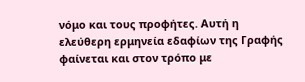νόμο και τους προφήτες. Αυτή η ελεύθερη ερμηνεία εδαφίων της Γραφής φαίνεται και στον τρόπο με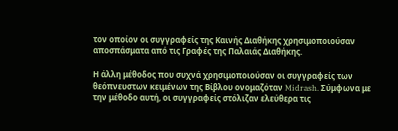τον οποίον οι συγγραφείς της Καινής Διαθήκης χρησιμοποιούσαν αποσπάσματα από τις Γραφές της Παλαιάς Διαθήκης.

Η άλλη μέθοδος που συχνά χρησιμοποιούσαν οι συγγραφείς των θεόπνευστων κειμένων της Βίβλου ονομαζόταν Midrash. Σύμφωνα με την μέθοδο αυτή, οι συγγραφείς στόλιζαν ελεύθερα τις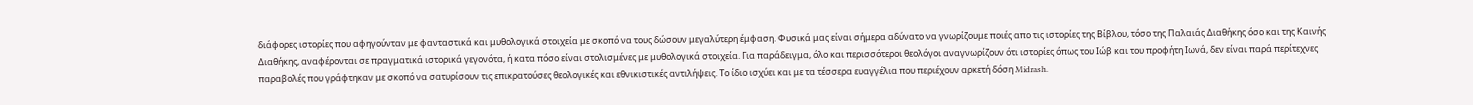διάφορες ιστορίες που αφηγούνταν με φανταστικά και μυθολογικά στοιχεία με σκοπό να τους δώσουν μεγαλύτερη έμφαση. Φυσικά μας είναι σήμερα αδύνατο να γνωρίζουμε ποιές απο τις ιστορίες της Βίβλου, τόσο της Παλαιάς Διαθήκης όσο και της Καινής Διαθήκης, αναφέρονται σε πραγματικά ιστορικά γεγονότα, ή κατα πόσο είναι στολισμένες με μυθολογικά στοιχεία. Για παράδειγμα, όλο και περισσότεροι θεολόγοι αναγνωρίζουν ότι ιστορίες όπως του Ιώβ και του προφήτη Ιωνά, δεν είναι παρά περίτεχνες παραβολές που γράφτηκαν με σκοπό να σατυρίσουν τις επικρατούσες θεολογικές και εθνικιστικές αντιλήψεις. Το ίδιο ισχύει και με τα τέσσερα ευαγγέλια που περιέχουν αρκετή δόση Midrash.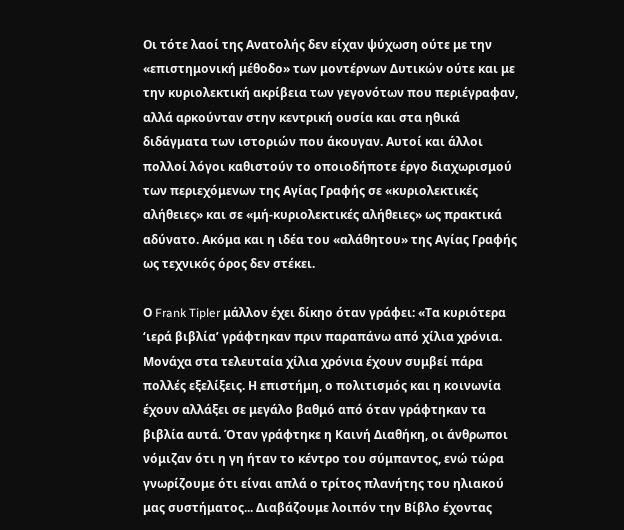Οι τότε λαοί της Ανατολής δεν είχαν ψύχωση ούτε με την «επιστημονική μέθοδο» των μοντέρνων Δυτικών ούτε και με την κυριολεκτική ακρίβεια των γεγονότων που περιέγραφαν, αλλά αρκούνταν στην κεντρική ουσία και στα ηθικά διδάγματα των ιστοριών που άκουγαν. Αυτοί και άλλοι πολλοί λόγοι καθιστούν το οποιοδήποτε έργο διαχωρισμού των περιεχόμενων της Αγίας Γραφής σε «κυριολεκτικές αλήθειες» και σε «μή-κυριολεκτικές αλήθειες» ως πρακτικά αδύνατο. Ακόμα και η ιδέα του «αλάθητου» της Αγίας Γραφής ως τεχνικός όρος δεν στέκει.

Ο Frank Tipler μάλλον έχει δίκηο όταν γράφει: «Τα κυριότερα ‘ιερά βιβλία’ γράφτηκαν πριν παραπάνω από χίλια χρόνια. Μονάχα στα τελευταία χίλια χρόνια έχουν συμβεί πάρα πολλές εξελίξεις. Η επιστήμη, ο πολιτισμός και η κοινωνία έχουν αλλάξει σε μεγάλο βαθμό από όταν γράφτηκαν τα βιβλία αυτά. Όταν γράφτηκε η Καινή Διαθήκη, οι άνθρωποι νόμιζαν ότι η γη ήταν το κέντρο του σύμπαντος, ενώ τώρα γνωρίζουμε ότι είναι απλά ο τρίτος πλανήτης του ηλιακού μας συστήματος... Διαβάζουμε λοιπόν την Βίβλο έχοντας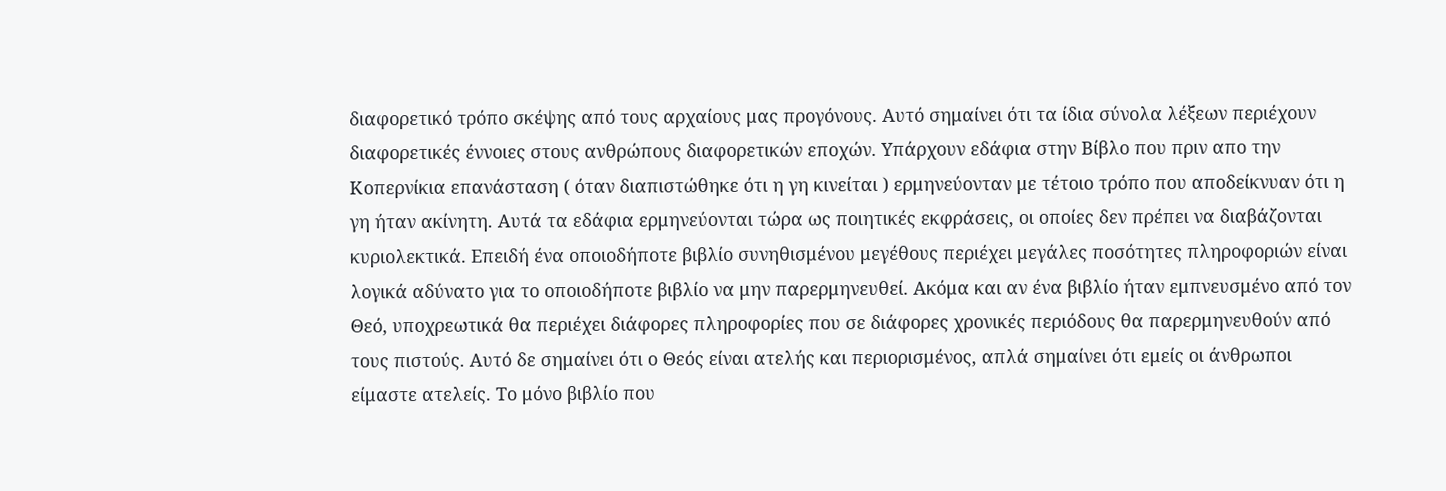διαφορετικό τρόπο σκέψης από τους αρχαίους μας προγόνους. Αυτό σημαίνει ότι τα ίδια σύνολα λέξεων περιέχουν διαφορετικές έννοιες στους ανθρώπους διαφορετικών εποχών. Υπάρχουν εδάφια στην Βίβλο που πριν απο την Κοπερνίκια επανάσταση ( όταν διαπιστώθηκε ότι η γη κινείται ) ερμηνεύονταν με τέτοιο τρόπο που αποδείκνυαν ότι η γη ήταν ακίνητη. Αυτά τα εδάφια ερμηνεύονται τώρα ως ποιητικές εκφράσεις, οι οποίες δεν πρέπει να διαβάζονται κυριολεκτικά. Επειδή ένα οποιοδήποτε βιβλίο συνηθισμένου μεγέθους περιέχει μεγάλες ποσότητες πληροφοριών είναι λογικά αδύνατο για το οποιοδήποτε βιβλίο να μην παρερμηνευθεί. Ακόμα και αν ένα βιβλίο ήταν εμπνευσμένο από τον Θεό, υποχρεωτικά θα περιέχει διάφορες πληροφορίες που σε διάφορες χρονικές περιόδους θα παρερμηνευθούν από τους πιστούς. Αυτό δε σημαίνει ότι ο Θεός είναι ατελής και περιορισμένος, απλά σημαίνει ότι εμείς οι άνθρωποι είμαστε ατελείς. Το μόνο βιβλίο που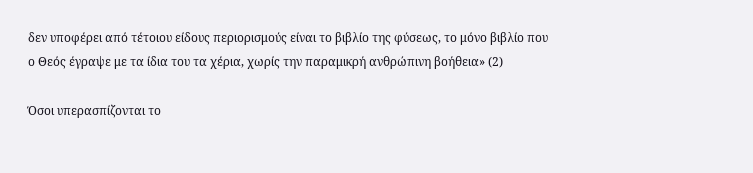δεν υποφέρει από τέτοιου είδους περιορισμούς είναι το βιβλίο της φύσεως, το μόνο βιβλίο που ο Θεός έγραψε με τα ίδια του τα χέρια, χωρίς την παραμικρή ανθρώπινη βοήθεια» (2)

Όσοι υπερασπίζονται το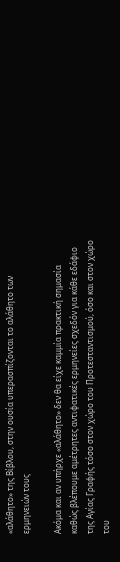«αλάθητο» της Βίβλου, στην ουσία υπερασπίζονται το αλάθητο των ερμηνειών τους

Ακόμα και αν υπήρχε «αλάθητο» δεν θα είχε καμμία πρακτική σημασία καθώς βλέπουμε αμέτρητες αντιφατικές ερμηνείες σχεδόν για κάθε εδάφιο της Αγίας Γραφής τόσο στον χώρο του Προτεσταντισμού, όσο και στον χώρο του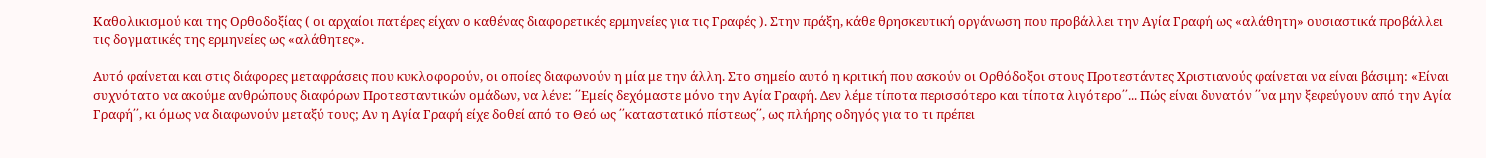Καθολικισμού και της Ορθοδοξίας ( οι αρχαίοι πατέρες είχαν ο καθένας διαφορετικές ερμηνείες για τις Γραφές ). Στην πράξη, κάθε θρησκευτική οργάνωση που προβάλλει την Αγία Γραφή ως «αλάθητη» ουσιαστικά προβάλλει τις δογματικές της ερμηνείες ως «αλάθητες».

Αυτό φαίνεται και στις διάφορες μεταφράσεις που κυκλοφορούν, οι οποίες διαφωνούν η μία με την άλλη. Στο σημείο αυτό η κριτική που ασκούν οι Ορθόδοξοι στους Προτεστάντες Χριστιανούς φαίνεται να είναι βάσιμη: «Είναι συχνότατο να ακούμε ανθρώπους διαφόρων Προτεσταντικών ομάδων, να λένε: ΄΄Εμείς δεχόμαστε μόνο την Αγία Γραφή. Δεν λέμε τίποτα περισσότερο και τίποτα λιγότερο΄΄... Πώς είναι δυνατόν ΄΄να μην ξεφεύγουν από την Αγία Γραφή΄΄, κι όμως να διαφωνούν μεταξύ τους; Αν η Αγία Γραφή είχε δοθεί από το Θεό ως ΄΄καταστατικό πίστεως΄΄, ως πλήρης οδηγός για το τι πρέπει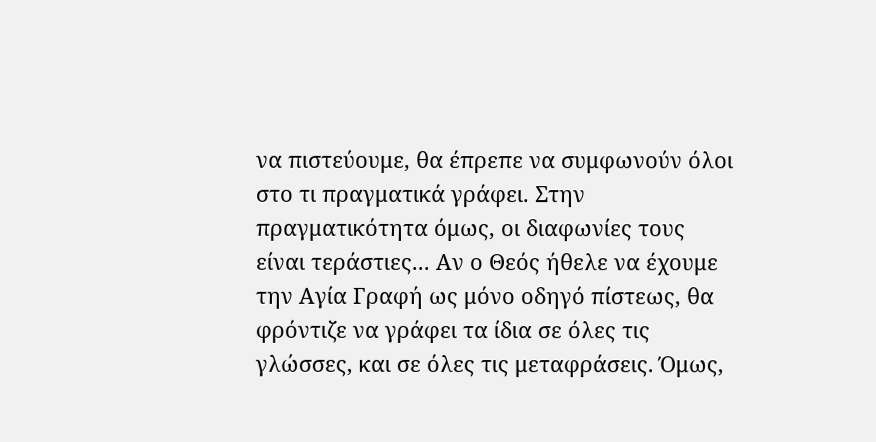να πιστεύουμε, θα έπρεπε να συμφωνούν όλοι στο τι πραγματικά γράφει. Στην πραγματικότητα όμως, οι διαφωνίες τους είναι τεράστιες... Αν ο Θεός ήθελε να έχουμε την Αγία Γραφή ως μόνο οδηγό πίστεως, θα φρόντιζε να γράφει τα ίδια σε όλες τις γλώσσες, και σε όλες τις μεταφράσεις. Όμως,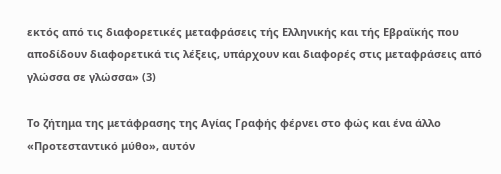εκτός από τις διαφορετικές μεταφράσεις τής Ελληνικής και τής Εβραϊκής που αποδίδουν διαφορετικά τις λέξεις, υπάρχουν και διαφορές στις μεταφράσεις από γλώσσα σε γλώσσα» (3)

Το ζήτημα της μετάφρασης της Αγίας Γραφής φέρνει στο φώς και ένα άλλο «Προτεσταντικό μύθο», αυτόν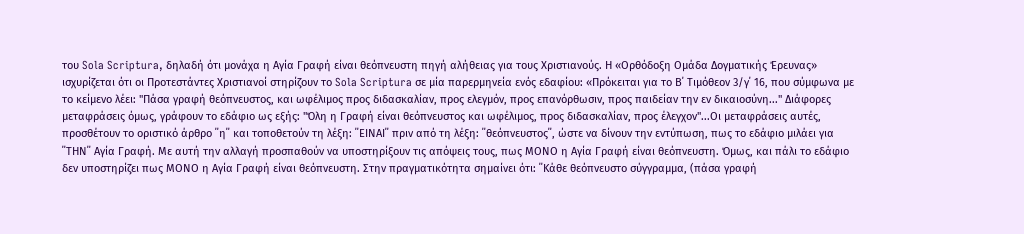του Sola Scriptura, δηλαδή ότι μονάχα η Αγία Γραφή είναι θεόπνευστη πηγή αλήθειας για τους Χριστιανούς. Η «Ορθόδοξη Ομάδα Δογματικής Έρευνας» ισχυρίζεται ότι οι Προτεστάντες Χριστιανοί στηρίζουν το Sola Scriptura σε μία παρερμηνεία ενός εδαφίου: «Πρόκειται για το Β΄ Τιμόθεον 3/γ΄ 16, που σύμφωνα με το κείμενο λέει: "Πάσα γραφή θεόπνευστος, και ωφέλιμος προς διδασκαλίαν, προς ελεγμόν, προς επανόρθωσιν, προς παιδείαν την εν δικαιοσύνη..." Διάφορες μεταφράσεις όμως, γράφουν το εδάφιο ως εξής: "Όλη η Γραφή είναι θεόπνευστος και ωφέλιμος, προς διδασκαλίαν, προς έλεγχον"...Οι μεταφράσεις αυτές, προσθέτουν το οριστικό άρθρο ΄΄η΄΄ και τοποθετούν τη λέξη: ΄΄ΕΙΝΑΙ΄΄ πριν από τη λέξη: ΄΄θεόπνευστος΄΄, ώστε να δίνουν την εντύπωση, πως το εδάφιο μιλάει για ΄΄ΤΗΝ΄΄ Αγία Γραφή. Με αυτή την αλλαγή προσπαθούν να υποστηρίξουν τις απόψεις τους, πως ΜΟΝΟ η Αγία Γραφή είναι θεόπνευστη. Όμως, και πάλι το εδάφιο δεν υποστηρίζει πως ΜΟΝΟ η Αγία Γραφή είναι θεόπνευστη. Στην πραγματικότητα σημαίνει ότι: ΄΄Κάθε θεόπνευστο σύγγραμμα, (πάσα γραφή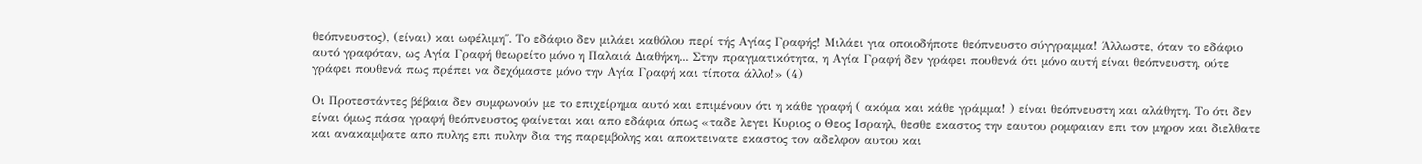θεόπνευστος), (είναι) και ωφέλιμη΄΄. Το εδάφιο δεν μιλάει καθόλου περί τής Αγίας Γραφής! Μιλάει για οποιοδήποτε θεόπνευστο σύγγραμμα! Άλλωστε, όταν το εδάφιο αυτό γραφόταν, ως Αγία Γραφή θεωρείτο μόνο η Παλαιά Διαθήκη... Στην πραγματικότητα, η Αγία Γραφή δεν γράφει πουθενά ότι μόνο αυτή είναι θεόπνευστη, ούτε γράφει πουθενά πως πρέπει να δεχόμαστε μόνο την Αγία Γραφή και τίποτα άλλο!» (4)

Οι Προτεστάντες βέβαια δεν συμφωνούν με το επιχείρημα αυτό και επιμένουν ότι η κάθε γραφή ( ακόμα και κάθε γράμμα! ) είναι θεόπνευστη και αλάθητη. Το ότι δεν είναι όμως πάσα γραφή θεόπνευστος φαίνεται και απο εδάφια όπως «ταδε λεγει Κυριος ο Θεος Ισραηλ, θεσθε εκαστος την εαυτου ρομφαιαν επι τον μηρον και διελθατε και ανακαμψατε απο πυλης επι πυλην δια της παρεμβολης και αποκτεινατε εκαστος τον αδελφον αυτου και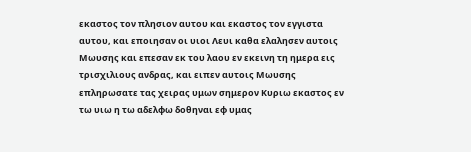εκαστος τον πλησιον αυτου και εκαστος τον εγγιστα αυτου, και εποιησαν οι υιοι Λευι καθα ελαλησεν αυτοις Μωυσης και επεσαν εκ του λαου εν εκεινη τη ημερα εις τρισχιλιους ανδρας, και ειπεν αυτοις Μωυσης επληρωσατε τας χειρας υμων σημερον Κυριω εκαστος εν τω υιω η τω αδελφω δοθηναι εφ υμας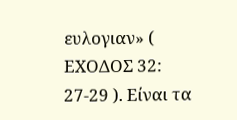ευλογιαν» ( ΕΧΟΔΟΣ 32: 27-29 ). Είναι τα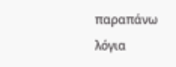παραπάνω λόγια